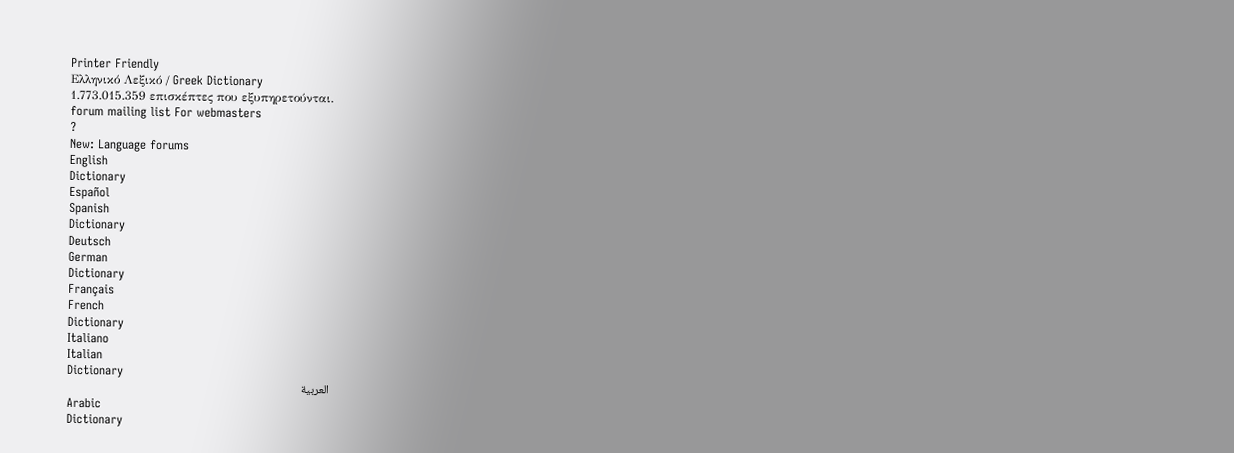Printer Friendly
Ελληνικό Λεξικό / Greek Dictionary
1.773.015.359 επισκέπτες που εξυπηρετούνται.
forum mailing list For webmasters
?
New: Language forums
English
Dictionary
Español
Spanish
Dictionary
Deutsch
German
Dictionary
Français
French
Dictionary
Italiano
Italian
Dictionary
العربية
Arabic
Dictionary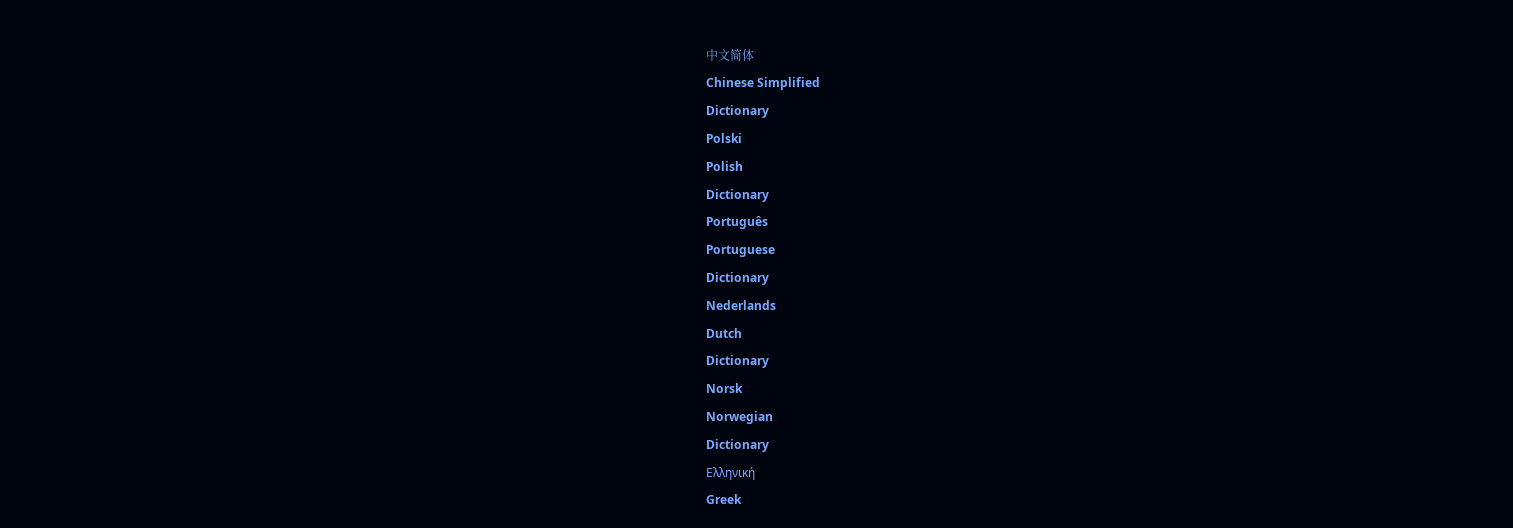中文简体
Chinese Simplified
Dictionary
Polski
Polish
Dictionary
Português
Portuguese
Dictionary
Nederlands
Dutch
Dictionary
Norsk
Norwegian
Dictionary
Ελληνική
Greek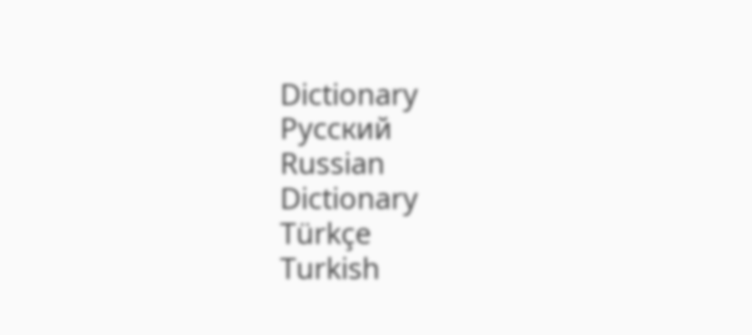Dictionary
Русский
Russian
Dictionary
Türkçe
Turkish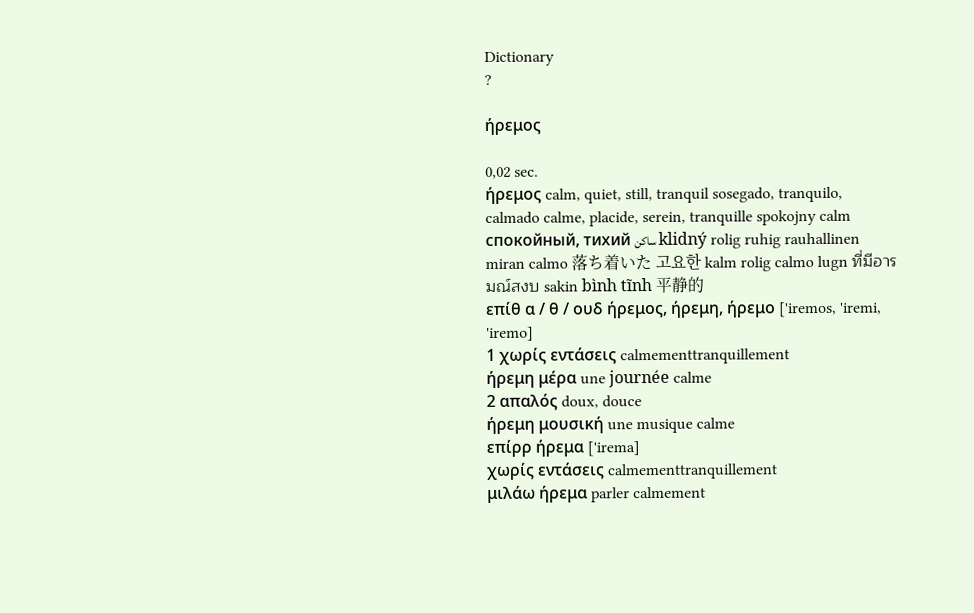Dictionary
?

ήρεμος

0,02 sec.
ήρεμος calm, quiet, still, tranquil sosegado, tranquilo, calmado calme, placide, serein, tranquille spokojny calm спокойный, тихий ساكن klidný rolig ruhig rauhallinen miran calmo 落ち着いた 고요한 kalm rolig calmo lugn ที่มีอารมณ์สงบ sakin bình tĩnh 平静的
επίθ α / θ / ουδ ήρεμος, ήρεμη, ήρεμο ['iremos, 'iremi, 'iremo]
1 χωρίς εντάσεις calmementtranquillement
ήρεμη μέρα une journée calme
2 απαλός doux, douce
ήρεμη μουσική une musique calme
επίρρ ήρεμα ['irema]
χωρίς εντάσεις calmementtranquillement
μιλάω ήρεμα parler calmement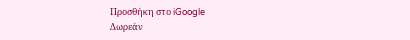Προσθήκη στο iGoogle
Δωρεάν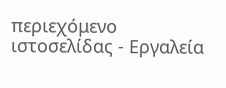περιεχόμενο ιστοσελίδας - Εργαλεία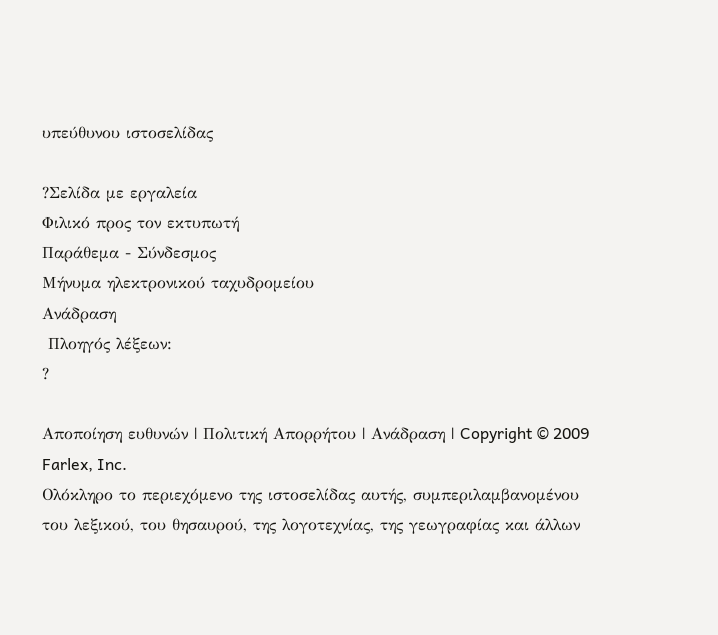υπεύθυνου ιστοσελίδας

?Σελίδα με εργαλεία
Φιλικό προς τον εκτυπωτή
Παράθεμα - Σύνδεσμος
Μήνυμα ηλεκτρονικού ταχυδρομείου
Ανάδραση
 Πλοηγός λέξεων:
?

Αποποίηση ευθυνών | Πολιτική Απορρήτου | Ανάδραση | Copyright © 2009 Farlex, Inc.
Ολόκληρο το περιεχόμενο της ιστοσελίδας αυτής, συμπεριλαμβανομένου του λεξικού, του θησαυρού, της λογοτεχνίας, της γεωγραφίας και άλλων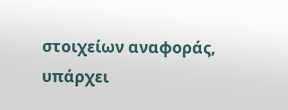στοιχείων αναφοράς, υπάρχει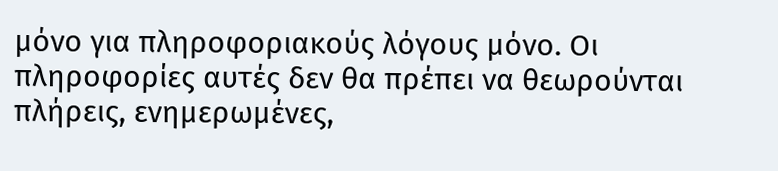μόνο για πληροφοριακούς λόγους μόνο. Οι πληροφορίες αυτές δεν θα πρέπει να θεωρούνται πλήρεις, ενημερωμένες,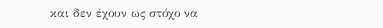και δεν έχουν ως στόχο να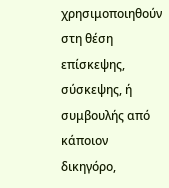χρησιμοποιηθούν στη θέση επίσκεψης, σύσκεψης, ή συμβουλής από κάποιον δικηγόρο,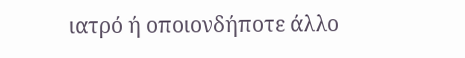ιατρό ή οποιονδήποτε άλλο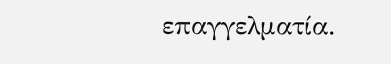επαγγελματία.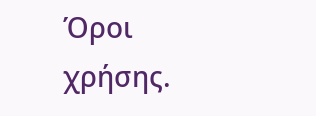Όροι χρήσης.